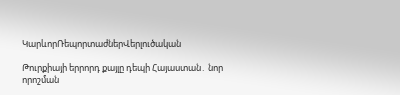ԿարևորՌեպորտաժներՎերլուծական

Թուրքիայի երրորդ քայլը դեպի Հայաստան․ նոր որոշման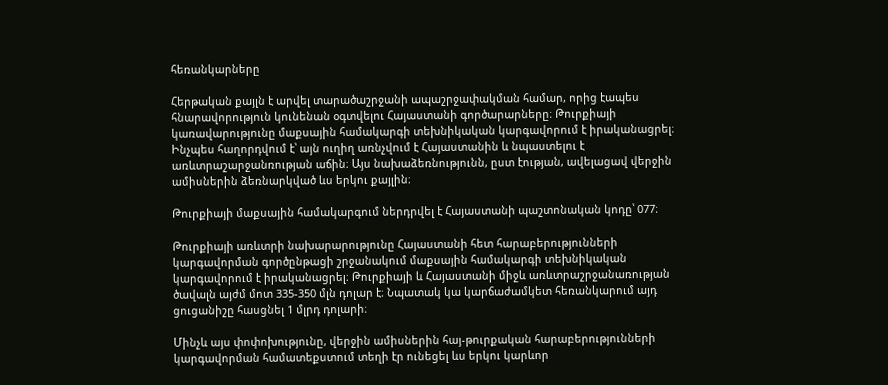հեռանկարները

Հերթական քայլն է արվել տարածաշրջանի ապաշրջափակման համար, որից էապես հնարավորություն կունենան օգտվելու Հայաստանի գործարարները։ Թուրքիայի կառավարությունը մաքսային համակարգի տեխնիկական կարգավորում է իրականացրել։ Ինչպես հաղորդվում է՝ այն ուղիղ առնչվում է Հայաստանին և նպաստելու է առևտրաշարջանռության աճին։ Այս նախաձեռնությունն, ըստ էության, ավելացավ վերջին ամիսներին ձեռնարկված ևս երկու քայլին։

Թուրքիայի մաքսային համակարգում ներդրվել է Հայաստանի պաշտոնական կոդը՝ 077։

Թուրքիայի առևտրի նախարարությունը Հայաստանի հետ հարաբերությունների կարգավորման գործընթացի շրջանակում մաքսային համակարգի տեխնիկական կարգավորում է իրականացրել։ Թուրքիայի և Հայաստանի միջև առևտրաշրջանառության ծավալն այժմ մոտ 335-350 մլն դոլար է։ Նպատակ կա կարճաժամկետ հեռանկարում այդ ցուցանիշը հասցնել 1 մլրդ դոլարի։

Մինչև այս փոփոխությունը, վերջին ամիսներին հայ-թուրքական հարաբերությունների կարգավորման համատեքստում տեղի էր ունեցել ևս երկու կարևոր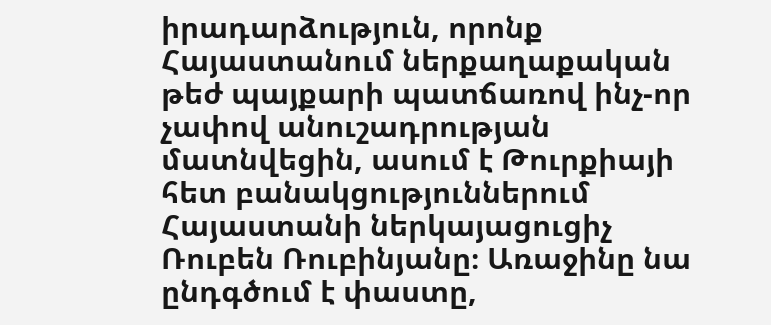իրադարձություն, որոնք Հայաստանում ներքաղաքական թեժ պայքարի պատճառով ինչ-որ չափով անուշադրության մատնվեցին, ասում է Թուրքիայի հետ բանակցություններում Հայաստանի ներկայացուցիչ Ռուբեն Ռուբինյանը։ Առաջինը նա ընդգծում է փաստը,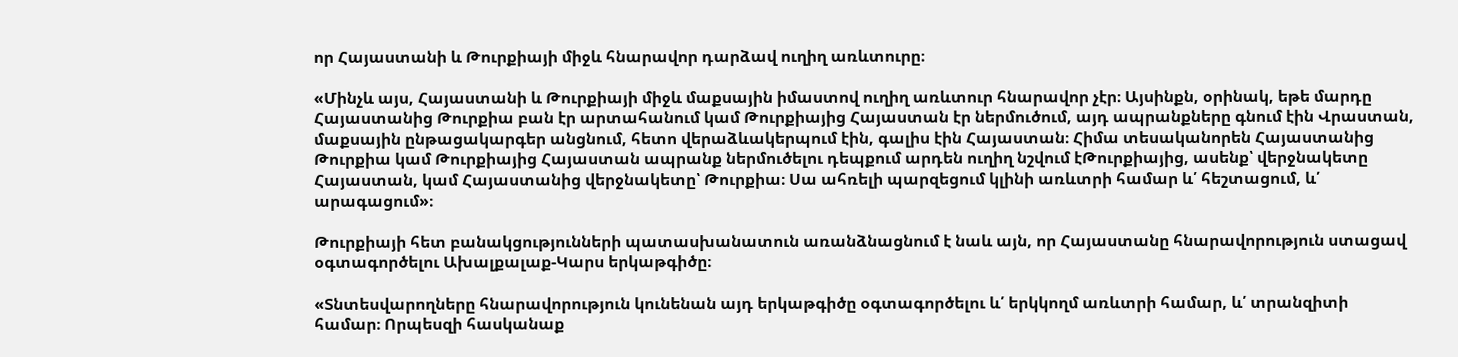որ Հայաստանի և Թուրքիայի միջև հնարավոր դարձավ ուղիղ առևտուրը։

«Մինչև այս, Հայաստանի և Թուրքիայի միջև մաքսային իմաստով ուղիղ առևտուր հնարավոր չէր։ Այսինքն, օրինակ, եթե մարդը Հայաստանից Թուրքիա բան էր արտահանում կամ Թուրքիայից Հայաստան էր ներմուծում, այդ ապրանքները գնում էին Վրաստան, մաքսային ընթացակարգեր անցնում, հետո վերաձևակերպում էին, գալիս էին Հայաստան։ Հիմա տեսականորեն Հայաստանից Թուրքիա կամ Թուրքիայից Հայաստան ապրանք ներմուծելու դեպքում արդեն ուղիղ նշվում էԹուրքիայից, ասենք՝ վերջնակետը Հայաստան, կամ Հայաստանից վերջնակետը՝ Թուրքիա։ Սա ահռելի պարզեցում կլինի առևտրի համար և՛ հեշտացում, և՛ արագացում»։

Թուրքիայի հետ բանակցությունների պատասխանատուն առանձնացնում է նաև այն, որ Հայաստանը հնարավորություն ստացավ օգտագործելու Ախալքալաք-Կարս երկաթգիծը։

«Տնտեսվարողները հնարավորություն կունենան այդ երկաթգիծը օգտագործելու և՛ երկկողմ առևտրի համար, և՛ տրանզիտի համար։ Որպեսզի հասկանաք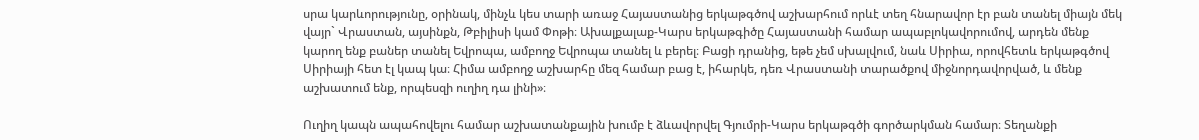սրա կարևորությունը, օրինակ, մինչև կես տարի առաջ Հայաստանից երկաթգծով աշխարհում որևէ տեղ հնարավոր էր բան տանել միայն մեկ վայր` Վրաստան, այսինքն, Թբիլիսի կամ Փոթի։ Ախալքալաք-Կարս երկաթգիծը Հայաստանի համար ապաբլոկավորումով, արդեն մենք կարող ենք բաներ տանել Եվրոպա, ամբողջ Եվրոպա տանել և բերել։ Բացի դրանից, եթե չեմ սխալվում, նաև Սիրիա, որովհետև երկաթգծով Սիրիայի հետ էլ կապ կա։ Հիմա ամբողջ աշխարհը մեզ համար բաց է, իհարկե, դեռ Վրաստանի տարածքով միջնորդավորված, և մենք աշխատում ենք, որպեսզի ուղիղ դա լինի»։

Ուղիղ կապն ապահովելու համար աշխատանքային խումբ է ձևավորվել Գյումրի-Կարս երկաթգծի գործարկման համար։ Տեղանքի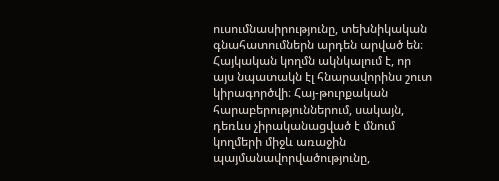ուսումնասիրությունը, տեխնիկական գնահատումներն արդեն արված են։ Հայկական կողմն ակնկալում է, որ այս նպատակն էլ հնարավորինս շուտ կիրագործվի։ Հայ-թուրքական հարաբերություններում, սակայն, դեռևս չիրականացված է մնում կողմերի միջև առաջին պայմանավորվածությունը,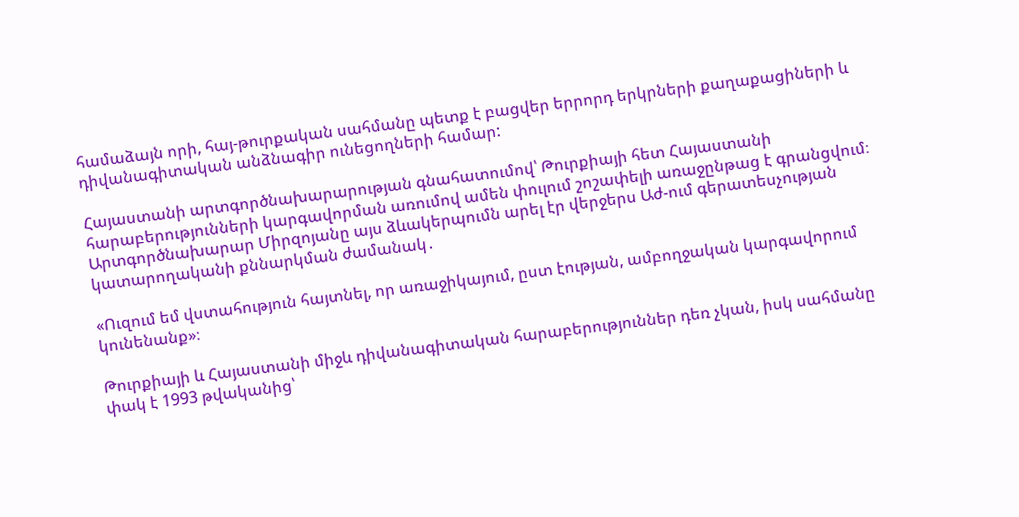համաձայն որի, հայ-թուրքական սահմանը պետք է բացվեր երրորդ երկրների քաղաքացիների և դիվանագիտական անձնագիր ունեցողների համար:

Հայաստանի արտգործնախարարության գնահատումով՝ Թուրքիայի հետ Հայաստանի հարաբերությունների կարգավորման առումով ամեն փուլում շոշափելի առաջընթաց է գրանցվում։ Արտգործնախարար Միրզոյանը այս ձևակերպումն արել էր վերջերս Աժ-ում գերատեսչության կատարողականի քննարկման ժամանակ․

«Ուզում եմ վստահություն հայտնել, որ առաջիկայում, ըստ էության, ամբողջական կարգավորում կունենանք»։

Թուրքիայի և Հայաստանի միջև դիվանագիտական հարաբերություններ դեռ չկան, իսկ սահմանը փակ է 1993 թվականից՝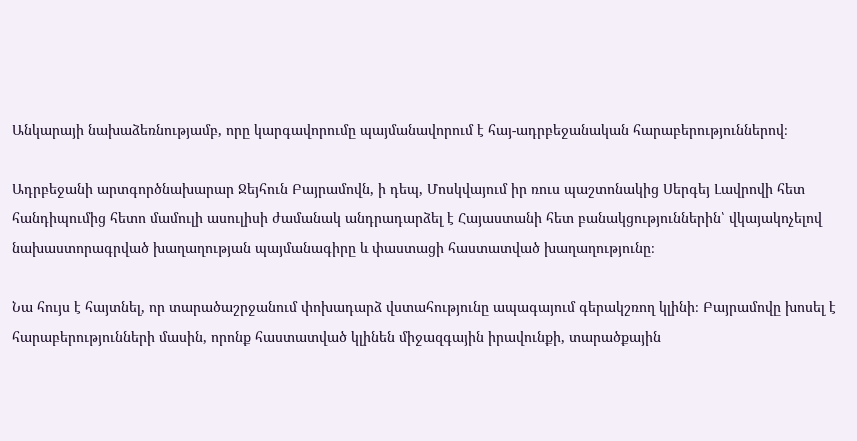Անկարայի նախաձեռնությամբ, որը կարգավորումը պայմանավորում է հայ-ադրբեջանական հարաբերություններով։

Ադրբեջանի արտգործնախարար Ջեյհուն Բայրամովն, ի դեպ, Մոսկվայում իր ռուս պաշտոնակից Սերգեյ Լավրովի հետ հանդիպումից հետո մամուլի ասուլիսի ժամանակ անդրադարձել է Հայաստանի հետ բանակցություններին՝ վկայակոչելով նախաստորագրված խաղաղության պայմանագիրը և փաստացի հաստատված խաղաղությունը։

Նա հույս է հայտնել, որ տարածաշրջանում փոխադարձ վստահությունը ապագայում գերակշռող կլինի։ Բայրամովը խոսել է հարաբերությունների մասին, որոնք հաստատված կլինեն միջազգային իրավունքի, տարածքային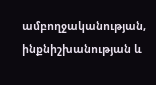ամբողջականության, ինքնիշխանության և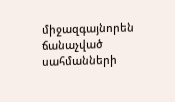միջազգայնորեն ճանաչված սահմանների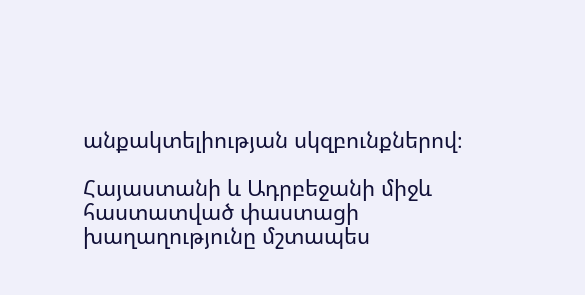անքակտելիության սկզբունքներով։

Հայաստանի և Ադրբեջանի միջև հաստատված փաստացի խաղաղությունը մշտապես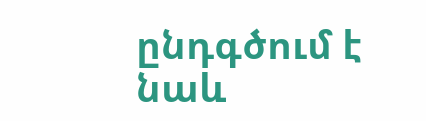ընդգծում է նաև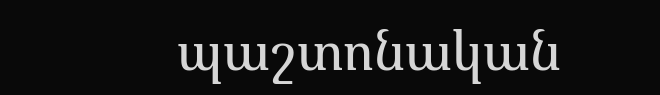պաշտոնական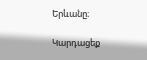Երևանը։

Կարդացեք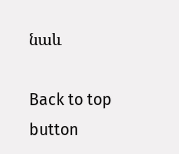նաև

Back to top button